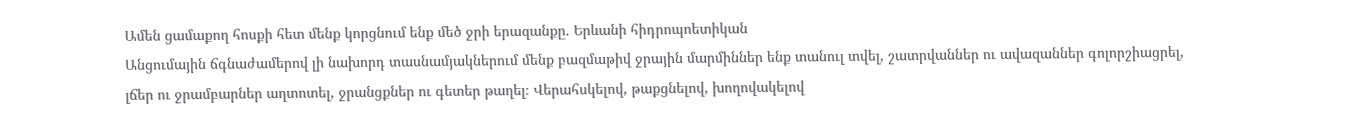Ամեն ցամաքող հոսքի հետ մենք կորցնում ենք մեծ ջրի երազանքը. Երևանի հիդրոպոետիկան
Անցումային ճգնաժամերով լի նախորդ տասնամյակներում մենք բազմաթիվ ջրային մարմիններ ենք տանուլ տվել, շատրվաններ ու ավազաններ գոլորշիացրել, լճեր ու ջրամբարներ աղտոտել, ջրանցքներ ու գետեր թաղել։ Վերահսկելով, թաքցնելով, խողովակելով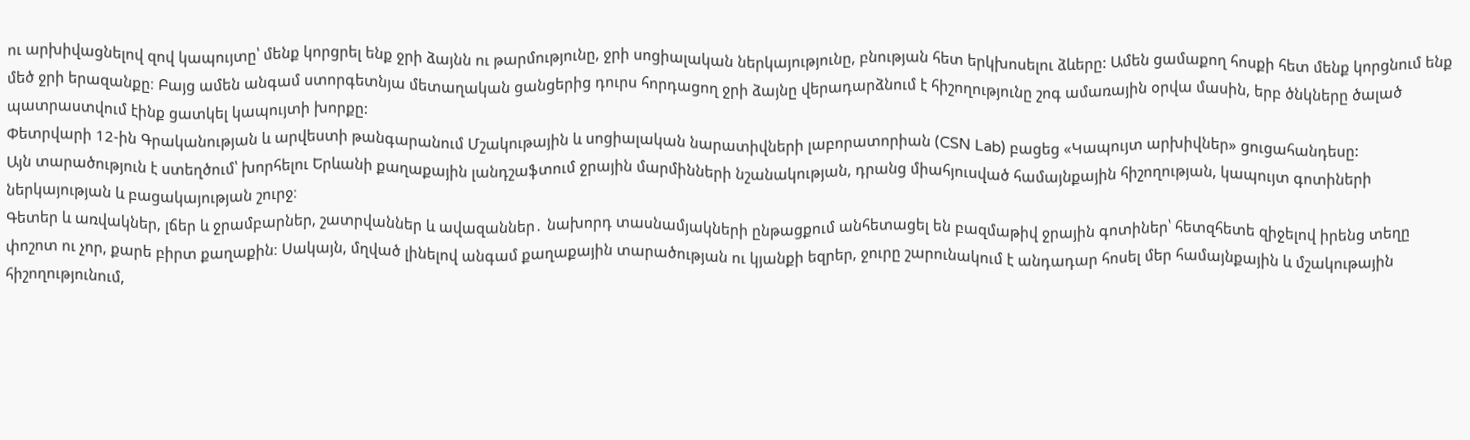ու արխիվացնելով զով կապույտը՝ մենք կորցրել ենք ջրի ձայնն ու թարմությունը, ջրի սոցիալական ներկայությունը, բնության հետ երկխոսելու ձևերը: Ամեն ցամաքող հոսքի հետ մենք կորցնում ենք մեծ ջրի երազանքը։ Բայց ամեն անգամ ստորգետնյա մետաղական ցանցերից դուրս հորդացող ջրի ձայնը վերադարձնում է հիշողությունը շոգ ամառային օրվա մասին, երբ ծնկները ծալած պատրաստվում էինք ցատկել կապույտի խորքը:
Փետրվարի 12-ին Գրականության և արվեստի թանգարանում Մշակութային և սոցիալական նարատիվների լաբորատորիան (CSN Lab) բացեց «Կապույտ արխիվներ» ցուցահանդեսը:
Այն տարածություն է ստեղծում՝ խորհելու Երևանի քաղաքային լանդշաֆտում ջրային մարմինների նշանակության, դրանց միահյուսված համայնքային հիշողության, կապույտ գոտիների ներկայության և բացակայության շուրջ։
Գետեր և առվակներ, լճեր և ջրամբարներ, շատրվաններ և ավազաններ․ նախորդ տասնամյակների ընթացքում անհետացել են բազմաթիվ ջրային գոտիներ՝ հետզհետե զիջելով իրենց տեղը փոշոտ ու չոր, քարե բիրտ քաղաքին։ Սակայն, մղված լինելով անգամ քաղաքային տարածության ու կյանքի եզրեր, ջուրը շարունակում է անդադար հոսել մեր համայնքային և մշակութային հիշողությունում,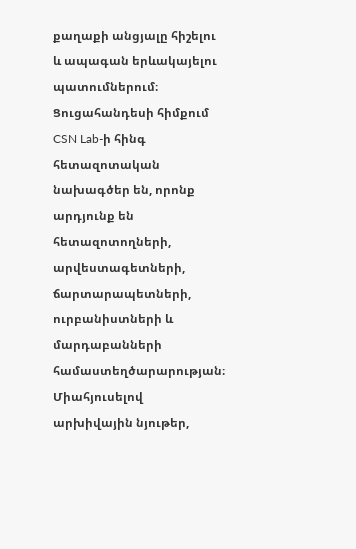քաղաքի անցյալը հիշելու և ապագան երևակայելու պատումներում։
Ցուցահանդեսի հիմքում CSN Lab-ի հինգ հետազոտական նախագծեր են, որոնք արդյունք են հետազոտողների, արվեստագետների, ճարտարապետների, ուրբանիստների և մարդաբանների համաստեղծարարության։ Միահյուսելով արխիվային նյութեր,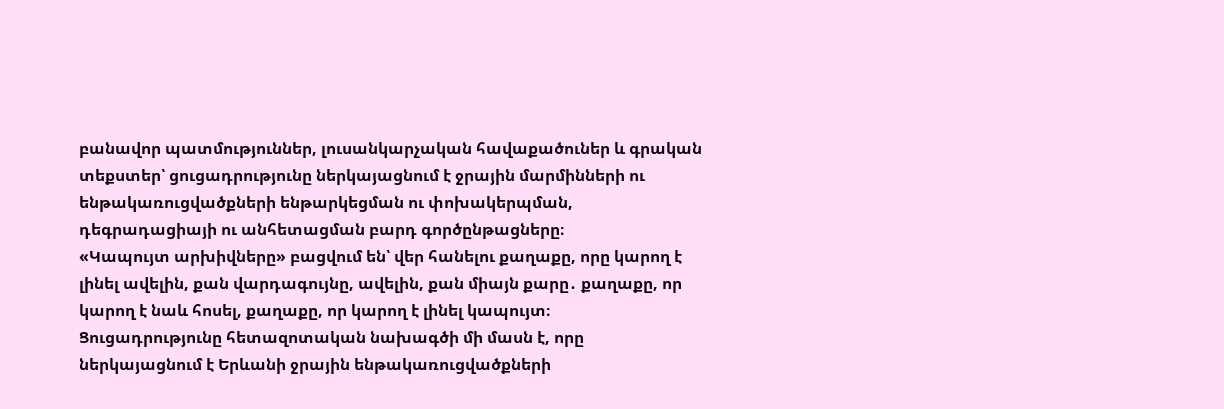բանավոր պատմություններ, լուսանկարչական հավաքածուներ և գրական տեքստեր՝ ցուցադրությունը ներկայացնում է ջրային մարմինների ու ենթակառուցվածքների ենթարկեցման ու փոխակերպման, դեգրադացիայի ու անհետացման բարդ գործընթացները։
«Կապույտ արխիվները» բացվում են՝ վեր հանելու քաղաքը, որը կարող է լինել ավելին, քան վարդագույնը, ավելին, քան միայն քարը․ քաղաքը, որ կարող է նաև հոսել, քաղաքը, որ կարող է լինել կապույտ։
Ցուցադրությունը հետազոտական նախագծի մի մասն է, որը ներկայացնում է Երևանի ջրային ենթակառուցվածքների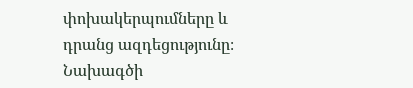փոխակերպումները և դրանց ազդեցությունը։ Նախագծի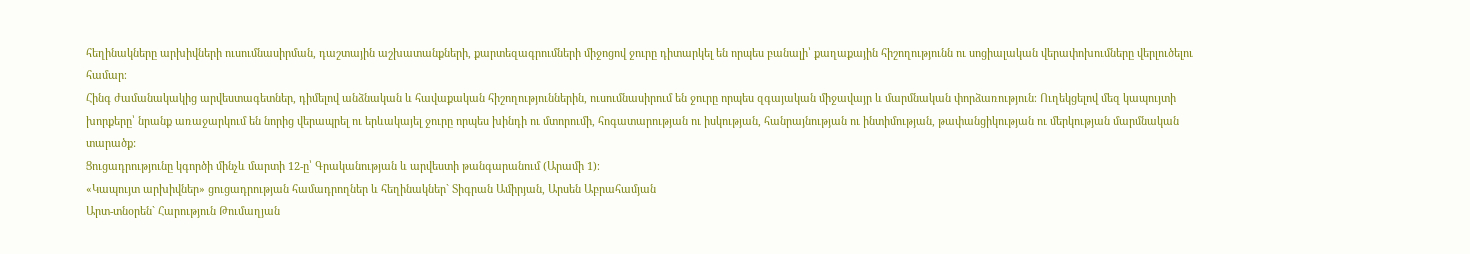հեղինակները արխիվների ուսումնասիրման, դաշտային աշխատանքների, քարտեզագրումների միջոցով ջուրը դիտարկել են որպես բանալի՝ քաղաքային հիշողությունն ու սոցիալական վերափոխումները վերլուծելու համար։
Հինգ ժամանակակից արվեստագետներ, դիմելով անձնական և հավաքական հիշողություններին, ուսումնասիրում են ջուրը որպես զգայական միջավայր և մարմնական փորձառություն։ Ուղեկցելով մեզ կապույտի խորքերը՝ նրանք առաջարկում են նորից վերապրել ու երևակայել ջուրը որպես խինդի ու մտորումի, հոգատարության ու իսկության, հանրայնության ու ինտիմության, թափանցիկության ու մերկության մարմնական տարածք:
Ցուցադրությունը կգործի մինչև մարտի 12-ը՝ Գրականության և արվեստի թանգարանում (Արամի 1)։
«Կապույտ արխիվներ» ցուցադրության համադրողներ և հեղինակներ` Տիգրան Ամիրյան, Արսեն Աբրահամյան
Արտ-տնօրեն` Հարություն Թումաղյան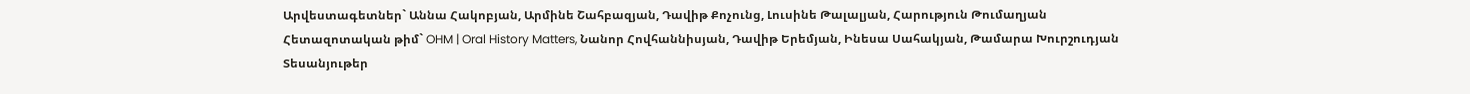Արվեստագետներ` Աննա Հակոբյան, Արմինե Շահբազյան, Դավիթ Քոչունց, Լուսինե Թալալյան, Հարություն Թումաղյան
Հետազոտական թիմ` OHM | Oral History Matters, Նանոր Հովհաննիսյան, Դավիթ Երեմյան, Ինեսա Սահակյան, Թամարա Խուրշուդյան
Տեսանյութեր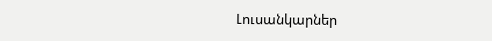Լուսանկարներ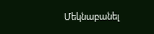Մեկնաբանել